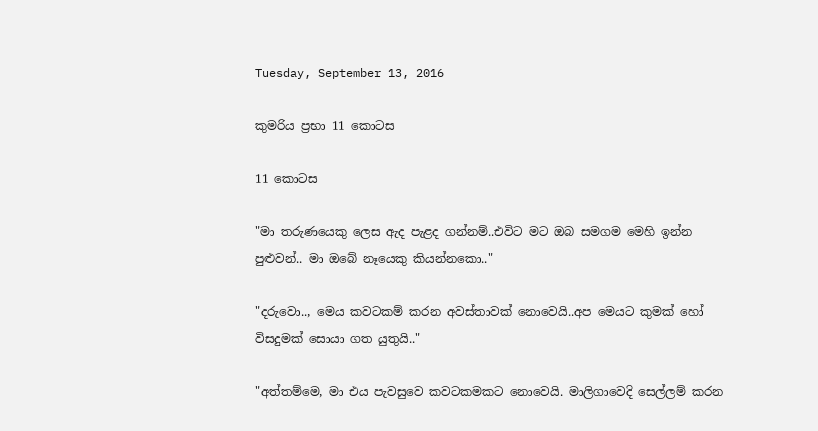Tuesday, September 13, 2016

කුමරිය ප්‍රභා 11 කොටස

11 කොටස

"මා තරුණයෙකු ලෙස ඇද පැළද ගන්නම්..එවිට මට ඔබ සමගම මෙහි ඉන්න පුළුවන්.. මා ඔබේ නෑයෙකු කියන්නකො.."

"දරුවො.., මෙය කවටකම් කරන අවස්තාවක් නොවෙයි..අප මෙයට කුමක් හෝ විසදුමක් සොයා ගත යුතුයි.."

"අත්තම්මෙ, මා එය පැවසුවෙ කවටකමකට නොවෙයි. මාලිගාවෙදි සෙල්ලම් කරන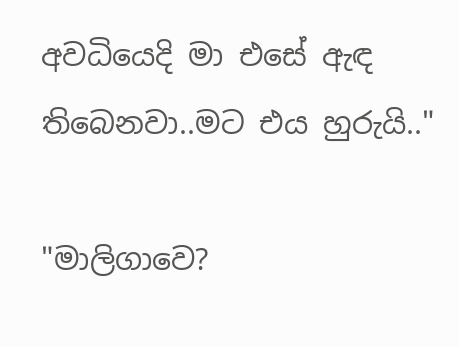අවධියෙදි මා එසේ ඇඳ තිබෙනවා..මට එය හුරුයි.."

"මාලිගාවෙ?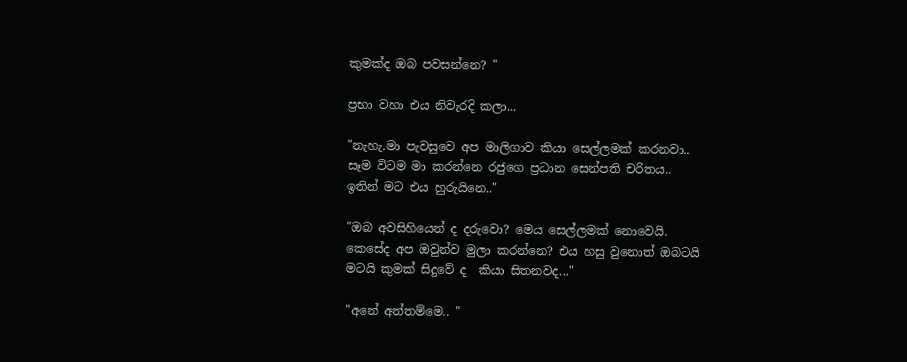කුමක්ද ඔබ පවසන්නෙ? "

ප්‍රභා වහා එය නිවැරදි කලා...

"නැහැ.මා පැවසුවෙ අප මාලිගාව කියා සෙල්ලමක් කරනවා..
සෑම විටම මා කරන්නෙ රජුගෙ ප්‍රධාන සෙන්පති චරිතය..
ඉතින් මට එය හුරුයිනෙ.."

"ඔබ අවසිහියෙන් ද දරුවො? මෙය සෙල්ලමක් නොවෙයි. කෙසේද අප ඔවුන්ව මුලා කරන්නෙ? එය හසු වුනොත් ඔබටයි මටයි කුමක් සිදුවේ ද  කියා සිතනවද..."

"අනේ අත්තම්මෙ.. "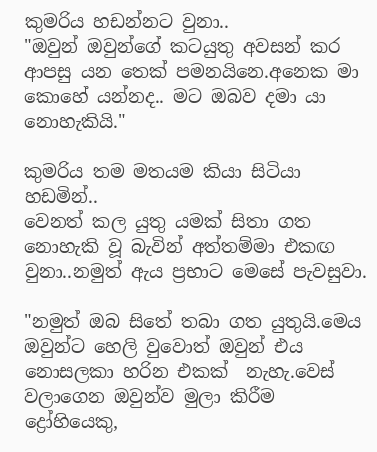කුමරිය හඩන්නට වුනා..
"ඔවුන් ඔවුන්ගේ කටයුතු අවසන් කර ආපසු යන තෙක් පමනයිනෙ.අනෙක මා කොහේ යන්නද.. මට ඔබව දමා යා නොහැකියි."

කුමරිය තම මතයම කියා සිටියා හඩමින්..
වෙනත් කල යුතු යමක් සිතා ගත නොහැකි වූ බැවින් අත්තම්මා එකඟ වුනා..නමුත් ඇය ප්‍රභාට මෙසේ පැවසුවා.

"නමුත් ඔබ සිතේ තබා ගත යුතුයි.මෙය ඔවුන්ට හෙලි වුවොත් ඔවුන් එය නොසලකා හරින එකක්  නැහැ.වෙස් වලාගෙන ඔවුන්ව මුලා කිරීම ද්‍රෝහියෙකු,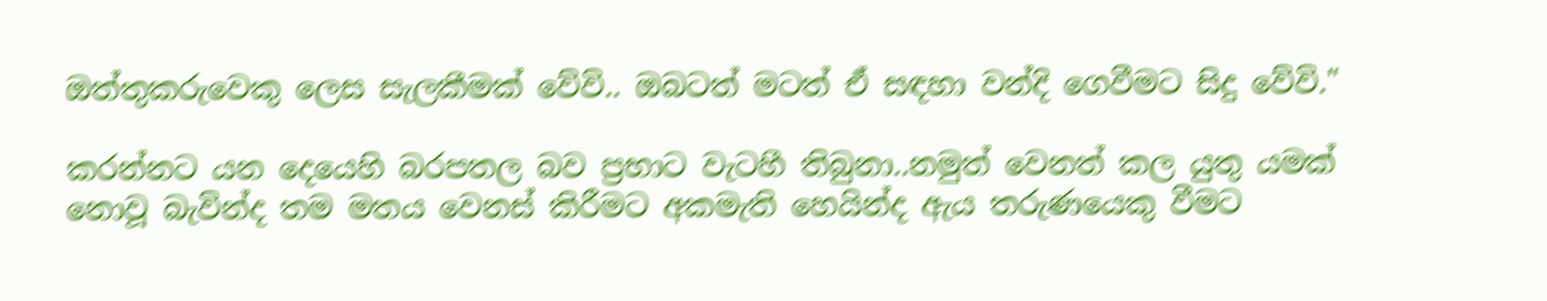ඔත්තුකරුවෙකු ලෙස සැලකීමක් වේවි.. ඔබටත් මටත් ඒ සඳහා වන්දි ගෙවීමට සිදු වේවි."

කරන්නට යන දෙයෙහි බරපතල බව ප්‍රභාට වැටහී තිබුනා..නමුත් වෙනත් කල යුතු යමක් නොවූ බැවින්ද තම මතය වෙනස් කිරීමට අකමැති හෙයින්ද ඇය තරුණයෙකු වීමට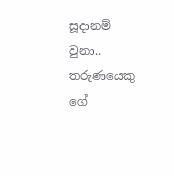සූදානම් වුනා..
තරුණයෙකු ගේ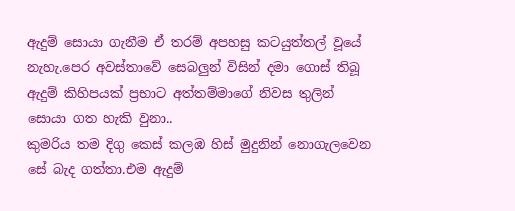ඇදුම් සොයා ගැනීම ඒ තරම් අපහසු කටයුත්තල් වූයේ නැහැ.පෙර අවස්තාවේ සෙබලුන් විසින් දමා ගොස් තිබූ ඇදුම් කිහිපයක් ප්‍රභාට අත්තම්මාගේ නිවස තුලින් සොයා ගත හැකි වුනා..
කුමරිය තම දිගු කෙස් කලඹ හිස් මුදුනින් නොගැලවෙන සේ බැද ගත්තා.එම ඇදුම්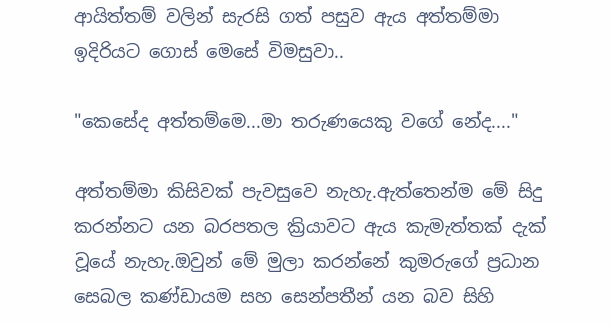ආයිත්තම් වලින් සැරසි ගත් පසුව ඇය අත්තම්මා ඉදිරියට ගොස් මෙසේ විමසුවා..

"කෙසේද අත්තම්මෙ...මා තරුණයෙකු වගේ නේද...."

අත්තම්මා කිසිවක් පැවසුවෙ නැහැ.ඇත්තෙන්ම මේ සිදු කරන්නට යන බරපතල ක්‍රියාවට ඇය කැමැත්තක් දැක් වූයේ නැහැ.ඔවුන් මේ මුලා කරන්නේ කුමරුගේ ප්‍රධාන සෙබල කණ්ඩායම සහ සෙන්පතීන් යන බව සිහි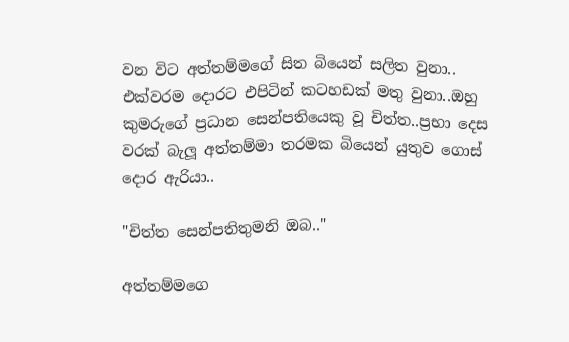වන විට අත්තම්මගේ සිත බියෙන් සලිත වුනා..
එක්වරම දොරට එපිටින් කටහඩක් මතු වුනා..ඔහු කුමරුගේ ප්‍රධාන සෙන්පතියෙකු වූ චිත්ත..ප්‍රභා දෙස වරක් බැලූ අත්තම්මා තරමක බියෙන් යුතුව ගොස් දොර ඇරියා..

"චිත්ත සෙන්පතිතුමනි ඔබ.."

අත්තම්මගෙ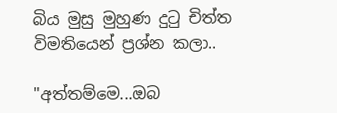බිය මුසු මුහුණ දුටු චිත්ත විමතියෙන් ප්‍රශ්න කලා..

"අත්තම්මෙ...ඔබ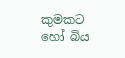කුමකට හෝ බිය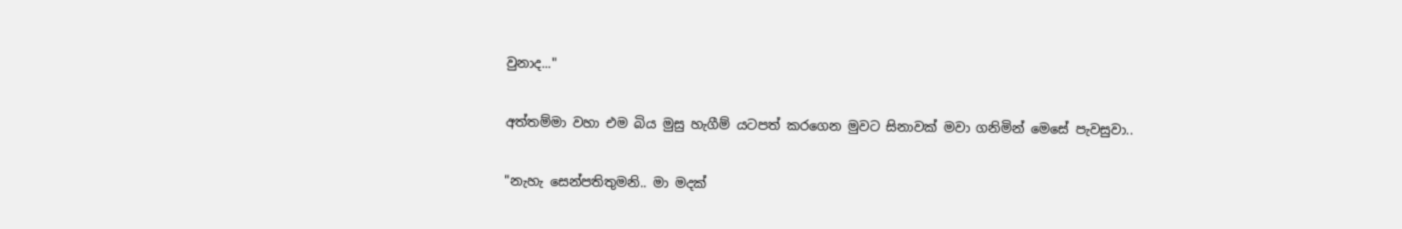වුනාද..."

අත්තම්මා වහා එම බිය මුසු හැගීම් යටපත් කරගෙන මුවට සිනාවක් මවා ගනිමින් මෙසේ පැවසුවා..

"නැහැ සෙන්පතිතුමනි.. මා මදක්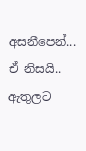අසනීපෙන්... ඒ නිසයි..
ඇතුලට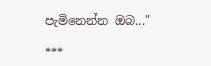පැමිනෙන්න ඔබ..."

***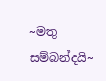~මතු සම්බන්දයි~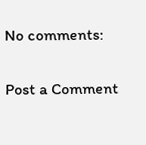No comments:

Post a Comment